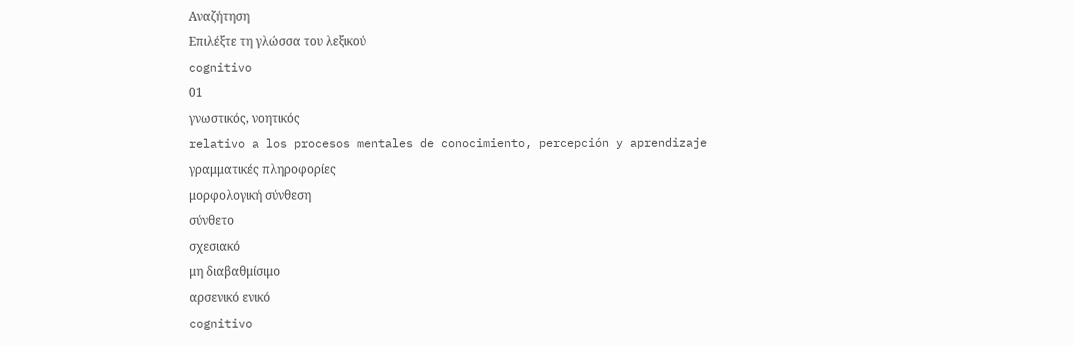Αναζήτηση
Επιλέξτε τη γλώσσα του λεξικού
cognitivo
01
γνωστικός, νοητικός
relativo a los procesos mentales de conocimiento, percepción y aprendizaje
γραμματικές πληροφορίες
μορφολογική σύνθεση
σύνθετο
σχεσιακό
μη διαβαθμίσιμο
αρσενικό ενικό
cognitivo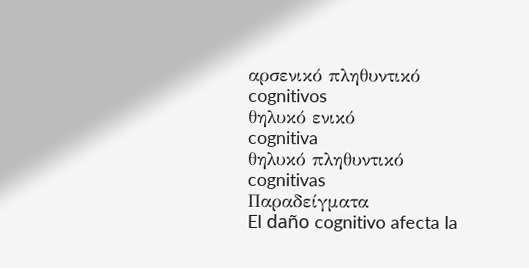αρσενικό πληθυντικό
cognitivos
θηλυκό ενικό
cognitiva
θηλυκό πληθυντικό
cognitivas
Παραδείγματα
El daño cognitivo afecta la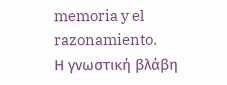memoria y el razonamiento.
Η γνωστική βλάβη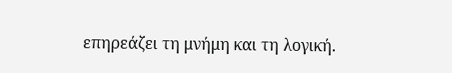επηρεάζει τη μνήμη και τη λογική.